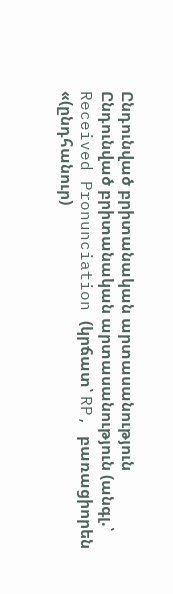Ընդունված բրիտանական արտասանություն
Ընդունված բրիտանական արտասանություն (անգլ.՝ Received Pronunciation (կրճատ՝ RP, բառացիորեն «(ընդհանուր)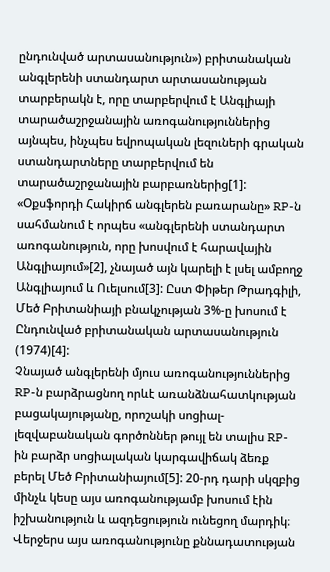ընդունված արտասանություն») բրիտանական անգլերենի ստանդարտ արտասանության տարբերակն է, որը տարբերվում է Անգլիայի տարածաշրջանային առոգանություններից այնպես, ինչպես եվրոպական լեզուների գրական ստանդարտները տարբերվում են տարածաշրջանային բարբառներից[1]: «Օքսֆորդի Հակիրճ անգլերեն բառարանը» RP-ն սահմանում է որպես «անգլերենի ստանդարտ առոգանություն, որը խոսվում է հարավային Անգլիայում»[2], չնայած այն կարելի է լսել ամբողջ Անգլիայում և Ուելսում[3]: Ըստ Փիթեր Թրադգիլի, Մեծ Բրիտանիայի բնակչության 3%-ը խոսում է Ընդունված բրիտանական արտասանություն (1974)[4]:
Չնայած անգլերենի մյուս առոգանություններից RP-ն բարձրացնող որևէ առանձնահատկության բացակայությանը, որոշակի սոցիալ-լեզվաբանական գործոններ թույլ են տալիս RP-ին բարձր սոցիալական կարգավիճակ ձեռք բերել Մեծ Բրիտանիայում[5]: 20-րդ դարի սկզբից մինչև կեսը այս առոգանությամբ խոսում էին իշխանություն և ազդեցություն ունեցող մարդիկ։ Վերջերս այս առոգանությունը քննադատության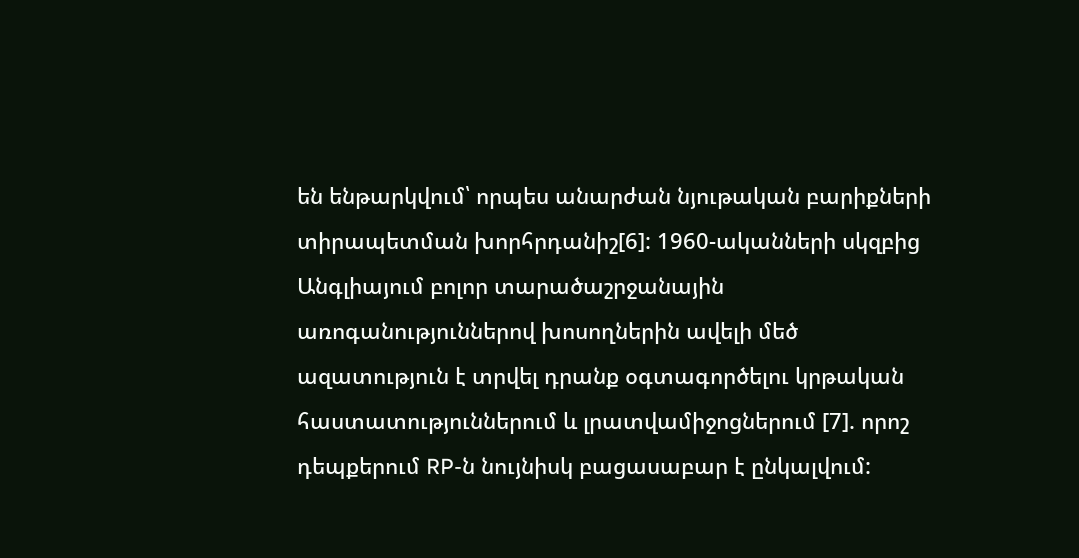են ենթարկվում՝ որպես անարժան նյութական բարիքների տիրապետման խորհրդանիշ[6]: 1960-ականների սկզբից Անգլիայում բոլոր տարածաշրջանային առոգանություններով խոսողներին ավելի մեծ ազատություն է տրվել դրանք օգտագործելու կրթական հաստատություններում և լրատվամիջոցներում [7]. որոշ դեպքերում RP-ն նույնիսկ բացասաբար է ընկալվում: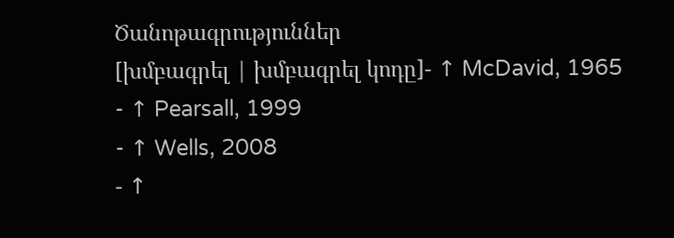Ծանոթագրություններ
[խմբագրել | խմբագրել կոդը]- ↑ McDavid, 1965
- ↑ Pearsall, 1999
- ↑ Wells, 2008
- ↑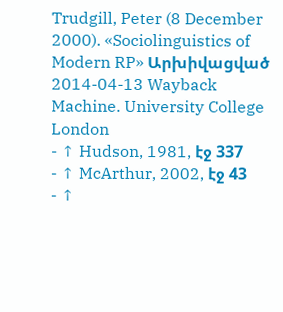Trudgill, Peter (8 December 2000). «Sociolinguistics of Modern RP» Արխիվացված 2014-04-13 Wayback Machine. University College London
- ↑ Hudson, 1981, էջ 337
- ↑ McArthur, 2002, էջ 43
- ↑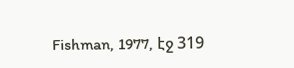Fishman, 1977, էջ 319